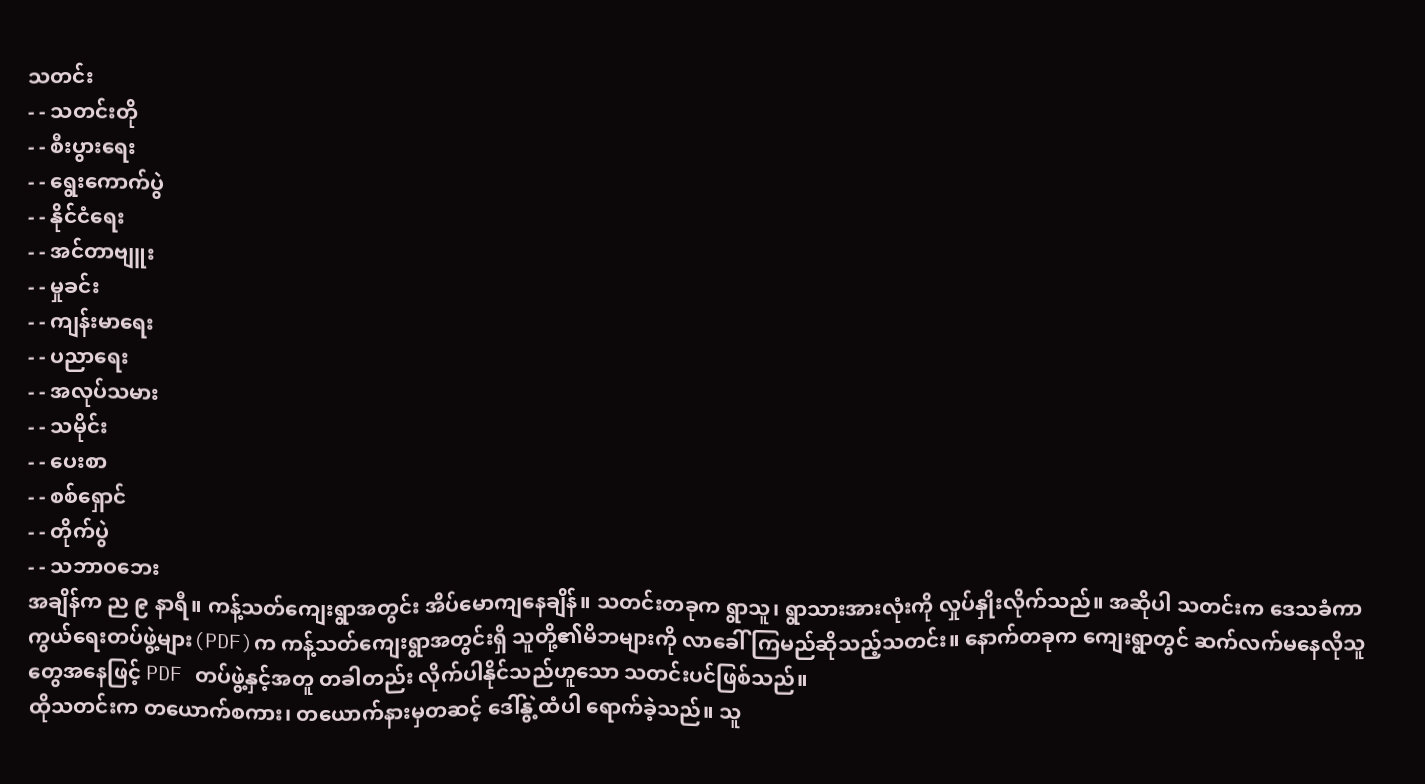သတင်း
- - သတင်းတို
- - စီးပွားရေး
- - ရွေးကောက်ပွဲ
- - နိုင်ငံရေး
- - အင်တာဗျူး
- - မှုခင်း
- - ကျန်းမာရေး
- - ပညာရေး
- - အလုပ်သမား
- - သမိုင်း
- - ပေးစာ
- - စစ်ရှောင်
- - တိုက်ပွဲ
- - သဘာဝဘေး
အချိန်က ည ၉ နာရီ။ ကန့်သတ်ကျေးရွာအတွင်း အိပ်မောကျနေချိန်။ သတင်းတခုက ရွာသူ၊ ရွာသားအားလုံးကို လှုပ်နှိုးလိုက်သည်။ အဆိုပါ သတင်းက ဒေသခံကာကွယ်ရေးတပ်ဖွဲ့များ(PDF)က ကန့်သတ်ကျေးရွာအတွင်းရှိ သူတို့၏မိဘများကို လာခေါ် ကြမည်ဆိုသည့်သတင်း။ နောက်တခုက ကျေးရွာတွင် ဆက်လက်မနေလိုသူတွေအနေဖြင့် PDF တပ်ဖွဲ့နှင့်အတူ တခါတည်း လိုက်ပါနိုင်သည်ဟူသော သတင်းပင်ဖြစ်သည်။
ထိုသတင်းက တယောက်စကား၊ တယောက်နားမှတဆင့် ဒေါ်နွဲ့ထံပါ ရောက်ခဲ့သည်။ သူ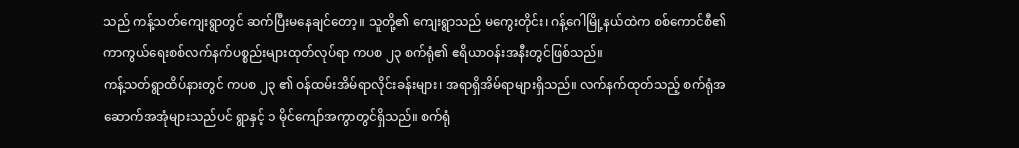သည် ကန့်သတ်ကျေးရွာတွင် ဆက်ပြီးမနေချင်တော့။ သူတို့၏ ကျေးရွာသည် မကွေးတိုင်း၊ ဂန့်ဂေါမြို့နယ်ထဲက စစ်ကောင်စီ၏ ကာကွယ်ရေးစစ်လက်နက်ပစ္စည်းများထုတ်လုပ်ရာ ကပစ ၂၃ စက်ရုံ၏ ဧရိယာဝန်းအနီးတွင်ဖြစ်သည်။
ကန့်သတ်ရွာထိပ်နားတွင် ကပစ ၂၃ ၏ ဝန်ထမ်းအိမ်ရာလိုင်းခန်းများ၊ အရာရှိအိမ်ရာများရှိသည်။ လက်နက်ထုတ်သည့် စက်ရုံအဆောက်အအုံများသည်ပင် ရွာနှင့် ၁ မိုင်ကျော်အကွာတွင်ရှိသည်။ စက်ရုံ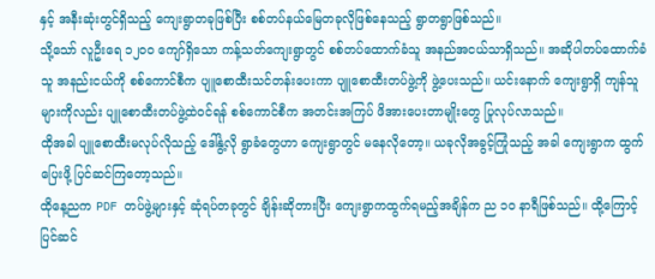နှင့် အနီးဆုံးတွင်ရှိသည့် ကျေးရွာတခုဖြစ်ပြီး စစ်တပ်နယ်မြေတခုလိုဖြစ်နေသည့် ရွာတရွာဖြစ်သည်။
သို့သော် လူဦးရေ ၁၂၀၀ ကျော်ရှိသော ကန့်သတ်ကျေးရွာတွင် စစ်တပ်ထောက်ခံသူ အနည်အငယ်သာရှိသည်။ အဆိုပါတပ်ထောက်ခံသူ အနည်းငယ်ကို စစ်ကောင်စီက ပျူစောထီးသင်တန်းပေးကာ ပျူစောထီးတပ်ဖွဲ့ကို ဖွဲ့ပေးသည်။ ယင်းနောက် ကျေးရွာရှိ ကျန်သူများကိုလည်း ပျူစောထီးတပ်ဖွဲ့ထဲဝင်ရန် စစ်ကောင်စီက အတင်းအကြပ် ဖိအားပေးတာမျိုးတွေ ပြုလုပ်လာသည်။
ထိုအခါ ပျူစောထီးမလုပ်လိုသည့် ဒေါ်နွဲ့လို ရွာခံတွေဟာ ကျေးရွာတွင် မနေလိုတော့။ ယခုလိုအခွင့်ကြုံသည့် အခါ ကျေးရွာက ထွက်ပြေးဖို့ ပြင်ဆင်ကြတော့သည်။
ထိုနေ့ညက PDF တပ်ဖွဲ့များနှင့် ဆုံရပ်တခုတွင် ချိန်းဆိုတားပြီး ကျေးရွာကထွက်ရမည့်အချိန်က ည ၁၀ နာရီဖြစ်သည်။ ထို့ကြောင့် ပြင်ဆင်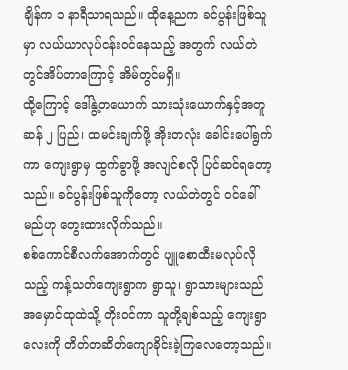ချိန်က ၁ နာရီသာရသည်။ ထိုနေ့ညက ခင်ပွန်းဖြစ်သူမှာ လယ်ယာလုပ်ငန်းဝင်နေသည့် အတွက် လယ်တဲတွင်အိပ်တာကြောင့် အိမ်တွင်မရှိ။
ထို့ကြောင့် ဒေါ်နွဲ့တယောက် သားသုံးယောက်နှင့်အတူ ဆန် ၂ ပြည်၊ ထမင်းချက်ဖို့ အိုးတလုံး ခေါင်းပေါ်ရွက်ကာ ကျေးရွာမှ ထွက်ခွာဖို့ အလျင်စလို ပြင်ဆင်ရတော့သည်။ ခင်ပွန်းဖြစ်သူကိုတော့ လယ်တဲတွင် ဝင်ခေါ်မည်ဟု တွေးထားလိုက်သည်။
စစ်ကောင်စီလက်အောက်တွင် ပျူစောထီးမလုပ်လိုသည့် ကန့်သတ်ကျေးရွာက ရွာသူ၊ ရွာသားများသည် အမှောင်ထုထဲသို့ တိုးဝင်ကာ သူတို့ချစ်သည့် ကျေးရွာလေးကို တိတ်တဆိတ်ကျောခိုင်းခဲ့ကြလေတော့သည်။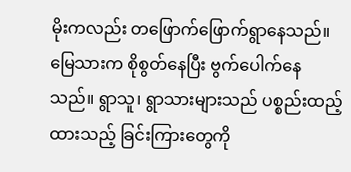မိုးကလည်း တဖြောက်ဖြောက်ရွာနေသည်။ မြေသားက စိုစွတ်နေပြီး ဗွက်ပေါက်နေသည်။ ရွာသူ၊ ရွာသားများသည် ပစ္စည်းထည့်ထားသည့် ခြင်းကြားတွေကို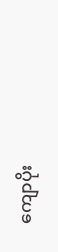ကျောပိုး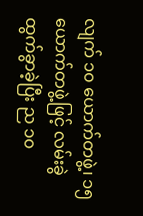လျက် ၁၀ ယောက်တဖွဲ့၊ ၁၅ ယောက်တဖွဲ့ဖြင့် လမ်းခွဲထွက်ခွာခဲ့ပြီး ည ၁၀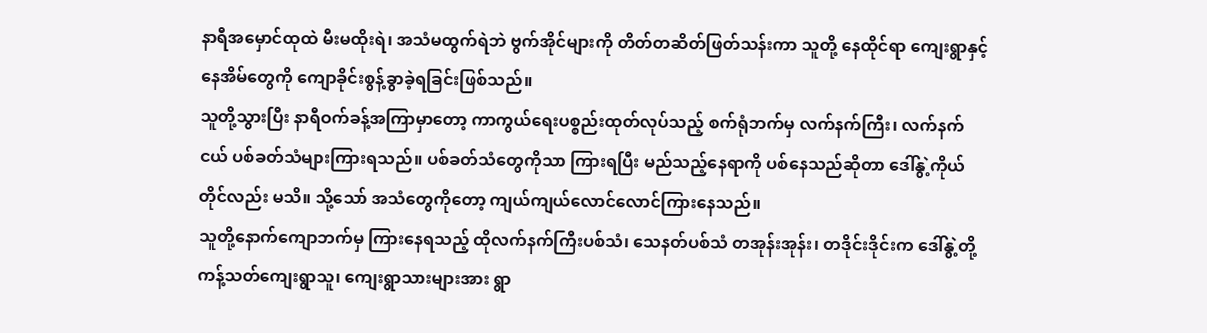နာရီအမှောင်ထုထဲ မီးမထိုးရဲ၊ အသံမထွက်ရဲဘဲ ဗွက်အိုင်များကို တိတ်တဆိတ်ဖြတ်သန်းကာ သူတို့ နေထိုင်ရာ ကျေးရွာနှင့် နေအိမ်တွေကို ကျောခိုင်းစွန့်ခွာခဲ့ရခြင်းဖြစ်သည်။
သူတို့သွားပြီး နာရီဝက်ခန့်အကြာမှာတော့ ကာကွယ်ရေးပစ္စည်းထုတ်လုပ်သည့် စက်ရုံဘက်မှ လက်နက်ကြီး၊ လက်နက်ငယ် ပစ်ခတ်သံများကြားရသည်။ ပစ်ခတ်သံတွေကိုသာ ကြားရပြီး မည်သည့်နေရာကို ပစ်နေသည်ဆိုတာ ဒေါ်နွဲ့ကိုယ်တိုင်လည်း မသိ။ သို့သော် အသံတွေကိုတော့ ကျယ်ကျယ်လောင်လောင်ကြားနေသည်။
သူတို့နောက်ကျောဘက်မှ ကြားနေရသည့် ထိုလက်နက်ကြီးပစ်သံ၊ သေနတ်ပစ်သံ တအုန်းအုန်း၊ တဒိုင်းဒိုင်းက ဒေါ်နွဲ့တို့ ကန့်သတ်ကျေးရွာသူ၊ ကျေးရွာသားများအား ရွာ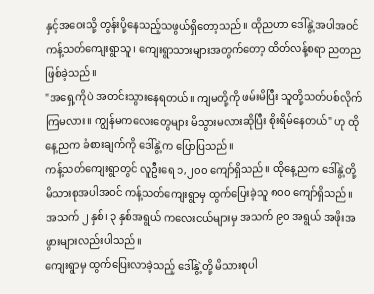နှင့်အဝေးသို့ တွန်းပို့နေသည့်သဖွယ်ရှိတော့သည်။ ထိုညဟာ ဒေါ်နွဲ့အပါအဝင် ကန့်သတ်ကျေးရွာသူ၊ ကျေးရွာသားများအတွက်တော့ ထိတ်လန့်စရာ ညတည ဖြစ်ခဲ့သည်။
"အရှေ့ကိုပဲ အတင်းသွားနေရတယ်။ ကျမတို့ကို ဖမ်းမိပြီး သူတို့သတ်ပစ်လိုက်ကြမလား။ ကျွန်မကလေးတွေများ မိသွားမလားဆိုပြီး စိုးရိမ်နေတယ်" ဟု ထိုနေ့ညက ခံစားချက်ကို ဒေါ်နွဲ့က ပြောပြသည်။
ကန့်သတ်ကျေးရွာတွင် လူဦးရေ ၁,၂၀၀ ကျော်ရှိသည်။ ထိုနေ့ညက ဒေါ်နွဲ့တို့ မိသားစုအပါအဝင် ကန့်သတ်ကျေးရွာမှ ထွက်ပြေးခဲ့သူ ၈၀၀ ကျော်ရှိသည်။ အသက် ၂ နှစ်၊ ၃ နှစ်အရွယ် ကလေးငယ်များမှ အသက် ၉၀ အရွယ် အဖိုးအဖွားများလည်းပါသည်။
ကျေးရွာမှ ထွက်ပြေးလာခဲ့သည့် ဒေါ်နွဲ့တို့ မိသားစုပါ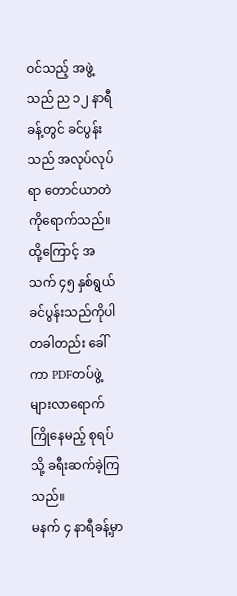ဝင်သည့် အဖွဲ့သည် ည ၁၂ နာရီခန့်တွင် ခင်ပွန်းသည် အလုပ်လုပ်ရာ တောင်ယာတဲကိုရောက်သည်။ ထို့ကြောင့် အသက် ၄၅ နှစ်ရွယ် ခင်ပွန်းသည်ကိုပါ တခါတည်း ခေါ်ကာ PDFတပ်ဖွဲ့ များလာရောက်ကြိုနေမည့် စုရပ်သို့ ခရီးဆက်ခဲ့ကြသည်။
မနက် ၄ နာရီခန့်မှာ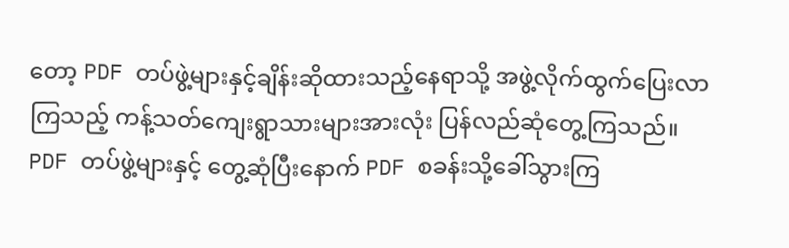တော့ PDF တပ်ဖွဲ့များနှင့်ချိန်းဆိုထားသည့်နေရာသို့ အဖွဲ့လိုက်ထွက်ပြေးလာကြသည့် ကန့်သတ်ကျေးရွာသားများအားလုံး ပြန်လည်ဆုံတွေ့ကြသည်။
PDF တပ်ဖွဲ့များနှင့် တွေ့ဆုံပြီးနောက် PDF စခန်းသို့ခေါ်သွားကြ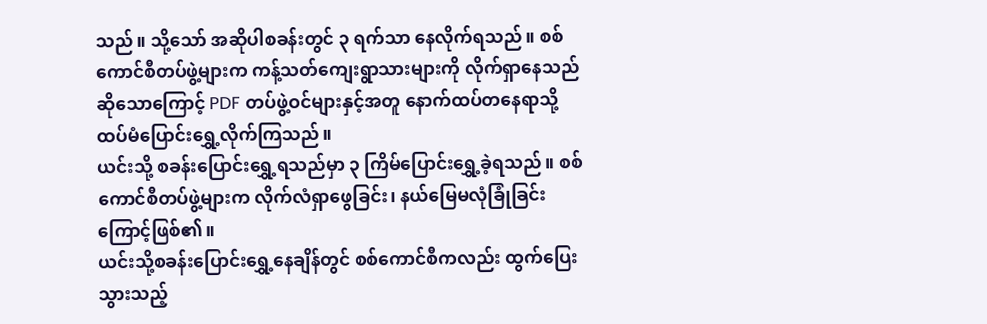သည်။ သို့သော် အဆိုပါစခန်းတွင် ၃ ရက်သာ နေလိုက်ရသည်။ စစ်ကောင်စီတပ်ဖွဲ့များက ကန့်သတ်ကျေးရွာသားများကို လိုက်ရှာနေသည်ဆိုသောကြောင့် PDF တပ်ဖွဲ့ဝင်များနှင့်အတူ နောက်ထပ်တနေရာသို့ ထပ်မံပြောင်းရွှေ့လိုက်ကြသည်။
ယင်းသို့ စခန်းပြောင်းရွှေ့ရသည်မှာ ၃ ကြိမ်ပြောင်းရွှေ့ခဲ့ရသည်။ စစ်ကောင်စီတပ်ဖွဲ့များက လိုက်လံရှာဖွေခြင်း၊ နယ်မြေမလုံခြုံခြင်းကြောင့်ဖြစ်၏။
ယင်းသို့စခန်းပြောင်းရွှေ့နေချိန်တွင် စစ်ကောင်စီကလည်း ထွက်ပြေးသွားသည့်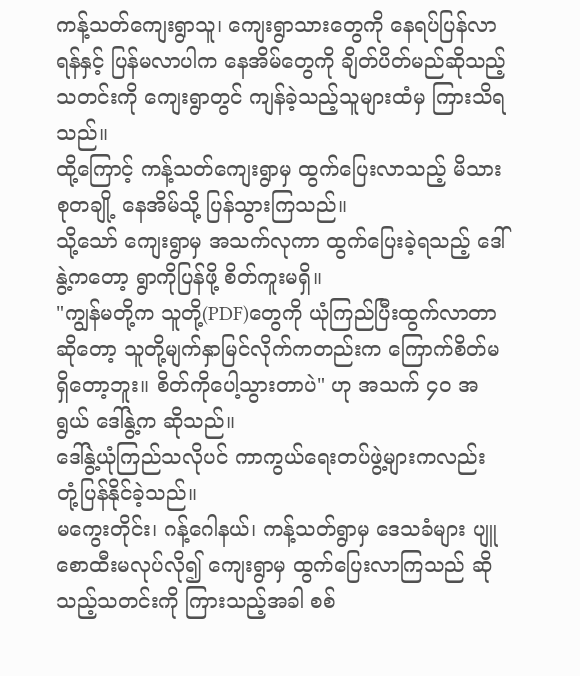ကန့်သတ်ကျေးရွာသူ၊ ကျေးရွာသားတွေကို နေရပ်ပြန်လာရန်နှင့် ပြန်မလာပါက နေအိမ်တွေကို ချိတ်ပိတ်မည်ဆိုသည့်သတင်းကို ကျေးရွာတွင် ကျန်ခဲ့သည့်သူများထံမှ ကြားသိရသည်။
ထို့ကြောင့် ကန့်သတ်ကျေးရွာမှ ထွက်ပြေးလာသည့် မိသားစုတချို့ နေအိမ်သို့ ပြန်သွားကြသည်။
သို့သော် ကျေးရွာမှ အသက်လုကာ ထွက်ပြေးခဲ့ရသည့် ဒေါ်နွဲ့ကတော့ ရွာကိုပြန်ဖို့ စိတ်ကူးမရှိ။
"ကျွန်မတို့က သူတို့(PDF)တွေကို ယုံကြည်ပြီးထွက်လာတာဆိုတော့ သူတို့မျက်နှာမြင်လိုက်ကတည်းက ကြောက်စိတ်မရှိတော့ဘူး။ စိတ်ကိုပေါ့သွားတာပဲ" ဟု အသက် ၄၀ အရွယ် ဒေါ်နွဲ့က ဆိုသည်။
ဒေါ်နွဲ့ယုံကြည်သလိုပင် ကာကွယ်ရေးတပ်ဖွဲ့များကလည်း တုံ့ပြန်နိုင်ခဲ့သည်။
မကွေးတိုင်း၊ ဂန့်ဂေါနယ်၊ ကန့်သတ်ရွာမှ ဒေသခံများ ပျူစောထီးမလုပ်လို၍ ကျေးရွာမှ ထွက်ပြေးလာကြသည် ဆိုသည့်သတင်းကို ကြားသည့်အခါ စစ်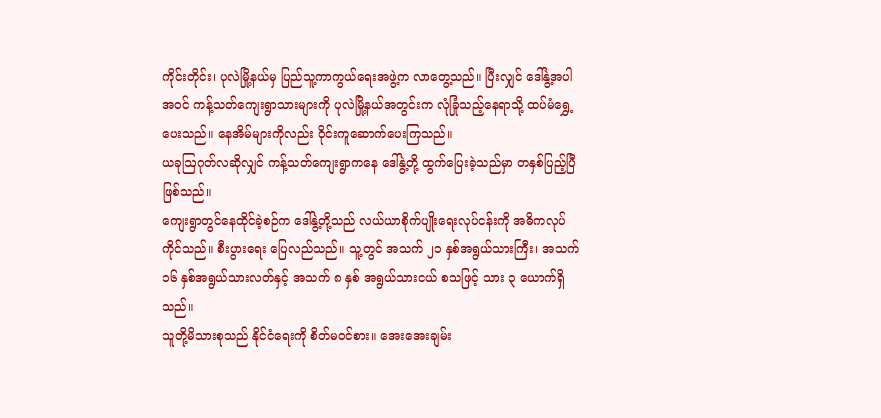ကိုင်းတိုင်း၊ ပုလဲမြို့နယ်မှ ပြည်သူ့ကာကွယ်ရေးအဖွဲ့က လာတွေ့သည်။ ပြီးလျှင် ဒေါ်နွဲ့အပါအဝင် ကန့်သတ်ကျေးရွာသားများကို ပုလဲမြို့နယ်အတွင်းက လုံခြုံသည့်နေရာသို့ ထပ်မံရွှေ့ပေးသည်။ နေအိမ်များကိုလည်း ဝိုင်းကူဆောက်ပေးကြသည်။
ယခုဩဂုတ်လဆိုလျှင် ကန့်သတ်ကျေးရွာကနေ ဒေါ်နွဲ့တို့ ထွက်ပြေးခဲ့သည်မှာ တနှစ်ပြည့်ပြီဖြစ်သည်။
ကျေးရွာတွင်နေထိုင်ခဲ့စဉ်က ဒေါ်နွဲ့တို့သည် လယ်ယာစိုက်ပျိုးရေးလုပ်ငန်းကို အဓိကလုပ်ကိုင်သည်။ စီးပွားရေး ပြေလည်သည်။ သူ့တွင် အသက် ၂၁ နှစ်အရွယ်သားကြီး၊ အသက် ၁၆ နှစ်အရွယ်သားလတ်နှင့် အသက် ၈ နှစ် အရွယ်သားငယ် စသဖြင့် သား ၃ ယောက်ရှိသည်။
သူတို့မိသားစုသည် နိုင်ငံရေးကို စိတ်မဝင်စား။ အေးအေးချမ်း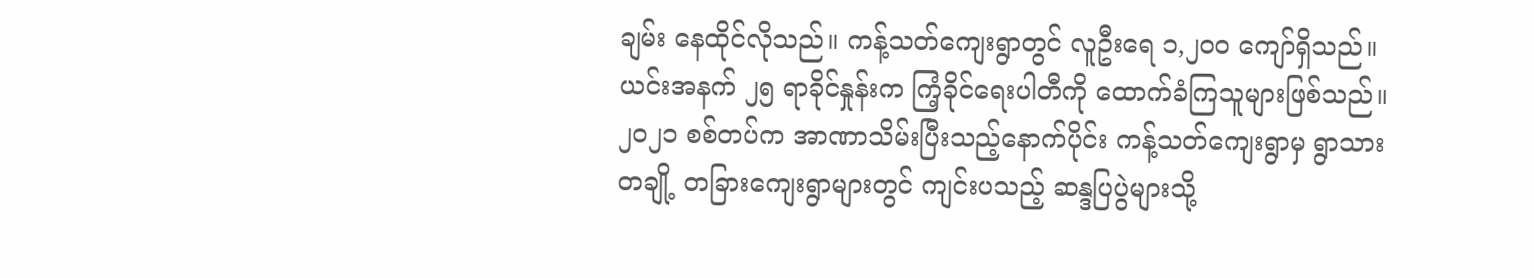ချမ်း နေထိုင်လိုသည်။ ကန့်သတ်ကျေးရွာတွင် လူဦးရေ ၁,၂၀၀ ကျော်ရှိသည်။ ယင်းအနက် ၂၅ ရာခိုင်နှုန်းက ကြံ့ခိုင်ရေးပါတီကို ထောက်ခံကြသူများဖြစ်သည်။
၂၀၂၁ စစ်တပ်က အာဏာသိမ်းပြီးသည့်နောက်ပိုင်း ကန့်သတ်ကျေးရွာမှ ရွာသားတချို့ တခြားကျေးရွာများတွင် ကျင်းပသည့် ဆန္ဒပြပွဲများသို့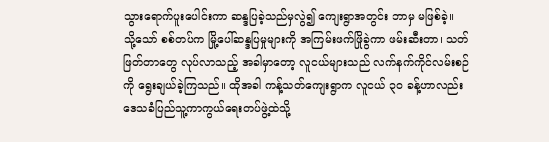သွားရောက်ပူးပေါင်းကာ ဆန္ဒပြခဲ့သည်မှလွဲ၍ ကျေးရွာအတွင်း ဘာမှ မဖြစ်ခဲ့။
သို့သော် စစ်တပ်က မြို့ပေါ်ဆန္ဒပြမှုများကို အကြမ်းဖက်ဖြိုခွဲကာ ဖမ်းဆီးတာ၊ သတ်ဖြတ်တာတွေ လုပ်လာသည့် အခါမှာတော့ လူငယ်များသည် လက်နက်ကိုင်လမ်းစဉ်ကို ရွေးချယ်ခဲ့ကြသည်။ ထိုအခါ ကန့်သတ်ကျေးရွာက လူငယ် ၃၀ ခန့်ဟာလည်း ဒေသခံပြည်သူ့ကာကွယ်ရေးတပ်ဖွဲ့ထဲသို့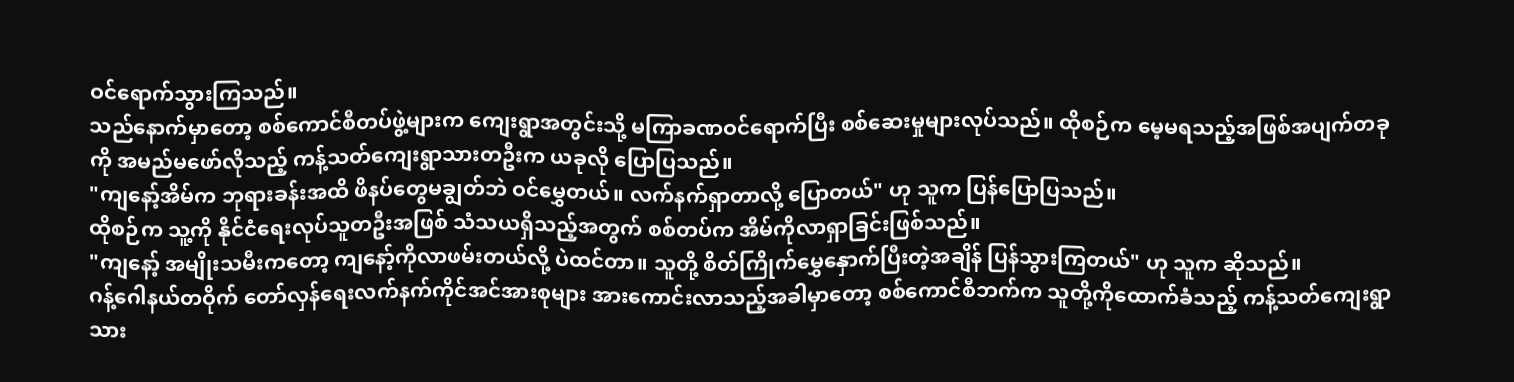ဝင်ရောက်သွားကြသည်။
သည်နောက်မှာတော့ စစ်ကောင်စီတပ်ဖွဲ့များက ကျေးရွာအတွင်းသို့ မကြာခဏဝင်ရောက်ပြီး စစ်ဆေးမှုများလုပ်သည်။ ထိုစဉ်က မေ့မရသည့်အဖြစ်အပျက်တခုကို အမည်မဖော်လိုသည့် ကန့်သတ်ကျေးရွာသားတဦးက ယခုလို ပြောပြသည်။
"ကျနော့်အိမ်က ဘုရားခန်းအထိ ဖိနပ်တွေမချွတ်ဘဲ ဝင်မွှေတယ်။ လက်နက်ရှာတာလို့ ပြောတယ်" ဟု သူက ပြန်ပြောပြသည်။
ထိုစဉ်က သူ့ကို နိုင်ငံရေးလုပ်သူတဦးအဖြစ် သံသယရှိသည့်အတွက် စစ်တပ်က အိမ်ကိုလာရှာခြင်းဖြစ်သည်။
"ကျနော့် အမျိုးသမီးကတော့ ကျနော့်ကိုလာဖမ်းတယ်လို့ ပဲထင်တာ။ သူတို့ စိတ်ကြိုက်မွှေနှောက်ပြီးတဲ့အချိန် ပြန်သွားကြတယ်" ဟု သူက ဆိုသည်။
ဂန့်ဂေါနယ်တဝိုက် တော်လှန်ရေးလက်နက်ကိုင်အင်အားစုများ အားကောင်းလာသည့်အခါမှာတော့ စစ်ကောင်စီဘက်က သူတို့ကိုထောက်ခံသည့် ကန့်သတ်ကျေးရွာသား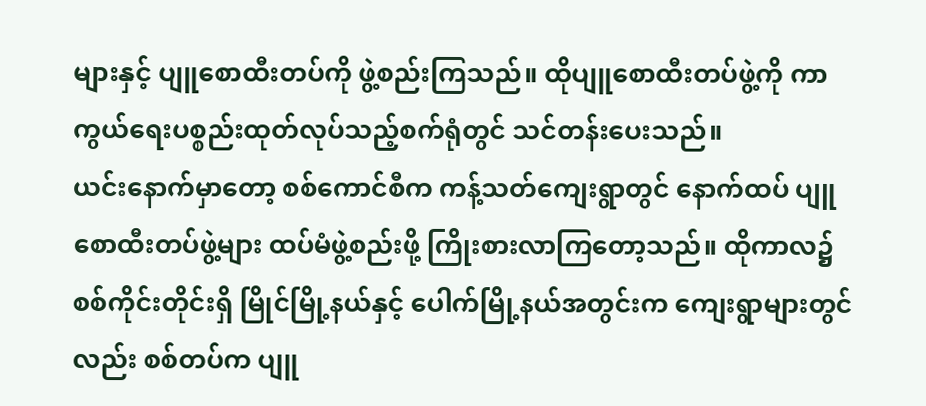များနှင့် ပျူစောထီးတပ်ကို ဖွဲ့စည်းကြသည်။ ထိုပျူစောထီးတပ်ဖွဲ့ကို ကာကွယ်ရေးပစ္စည်းထုတ်လုပ်သည့်စက်ရုံတွင် သင်တန်းပေးသည်။
ယင်းနောက်မှာတော့ စစ်ကောင်စီက ကန့်သတ်ကျေးရွာတွင် နောက်ထပ် ပျူစောထီးတပ်ဖွဲ့များ ထပ်မံဖွဲ့စည်းဖို့ ကြိုးစားလာကြတော့သည်။ ထိုကာလ၌ စစ်ကိုင်းတိုင်းရှိ မြိုင်မြို့နယ်နှင့် ပေါက်မြို့နယ်အတွင်းက ကျေးရွာများတွင်လည်း စစ်တပ်က ပျူ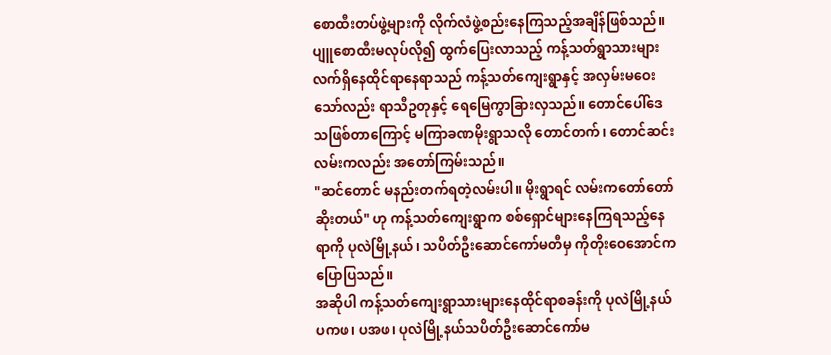စောထီးတပ်ဖွဲ့များကို လိုက်လံဖွဲ့စည်းနေကြသည့်အချိန်ဖြစ်သည်။
ပျူစောထီးမလုပ်လို၍ ထွက်ပြေးလာသည့် ကန့်သတ်ရွာသားများ လက်ရှိနေထိုင်ရာနေရာသည် ကန့်သတ်ကျေးရွာနှင့် အလှမ်းမဝေးသော်လည်း ရာသီဥတုနှင့် ရေမြေကွာခြားလှသည်။ တောင်ပေါ်ဒေသဖြစ်တာကြောင့် မကြာခဏမိုးရွာသလို တောင်တက်၊ တောင်ဆင်းလမ်းကလည်း အတော်ကြမ်းသည်။
"ဆင်တောင် မနည်းတက်ရတဲ့လမ်းပါ။ မိုးရွာရင် လမ်းကတော်တော်ဆိုးတယ်" ဟု ကန့်သတ်ကျေးရွာက စစ်ရှောင်များနေကြရသည့်နေရာကို ပုလဲမြို့နယ်၊ သပိတ်ဦးဆောင်ကော်မတီမှ ကိုတိုးဝေအောင်က ပြောပြသည်။
အဆိုပါ ကန့်သတ်ကျေးရွာသားများနေထိုင်ရာစခန်းကို ပုလဲမြို့နယ်ပကဖ၊ ပအဖ၊ ပုလဲမြို့နယ်သပိတ်ဦးဆောင်ကော်မ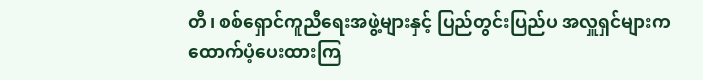တီ၊ စစ်ရှောင်ကူညီရေးအဖွဲ့များနှင့် ပြည်တွင်းပြည်ပ အလှူရှင်များက ထောက်ပံ့ပေးထားကြ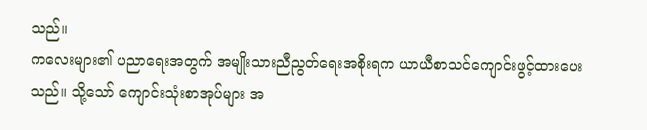သည်။
ကလေးများ၏ ပညာရေးအတွက် အမျိုးသားညီညွတ်ရေးအစိုးရက ယာယီစာသင်ကျောင်းဖွင့်ထားပေးသည်။ သို့သော် ကျောင်းသုံးစာအုပ်များ အ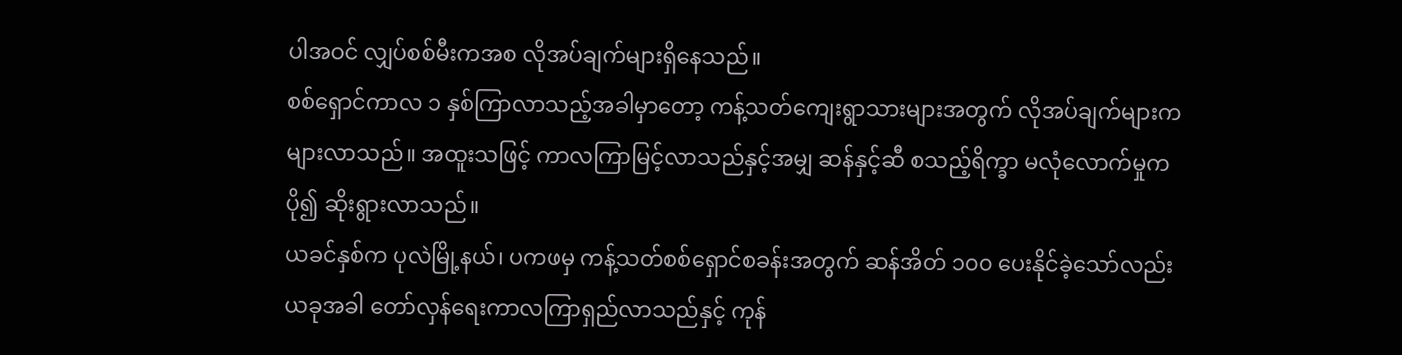ပါအဝင် လျှပ်စစ်မီးကအစ လိုအပ်ချက်များရှိနေသည်။
စစ်ရှောင်ကာလ ၁ နှစ်ကြာလာသည့်အခါမှာတော့ ကန့်သတ်ကျေးရွာသားများအတွက် လိုအပ်ချက်များက များလာသည်။ အထူးသဖြင့် ကာလကြာမြင့်လာသည်နှင့်အမျှ ဆန်နှင့်ဆီ စသည့်ရိက္ခာ မလုံလောက်မှုက ပို၍ ဆိုးရွားလာသည်။
ယခင်နှစ်က ပုလဲမြို့နယ်၊ ပကဖမှ ကန့်သတ်စစ်ရှောင်စခန်းအတွက် ဆန်အိတ် ၁၀၀ ပေးနိုင်ခဲ့သော်လည်း ယခုအခါ တော်လှန်ရေးကာလကြာရှည်လာသည်နှင့် ကုန်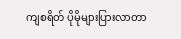ကျစရိတ် ပိုမိုများပြားလာတာ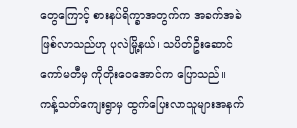တွေကြောင့် စားနပ်ရိက္ခာအတွက်က အခက်အခဲဖြစ်လာသည်ဟု ပုလဲမြို့နယ်၊ သပိတ်ဦးဆောင်ကော်မတီမှ ကိုတိုးဝေအောင်က ပြောသည်။
ကန့်သတ်ကျေးရွာမှ ထွက်ပြေးလာသူများအနက်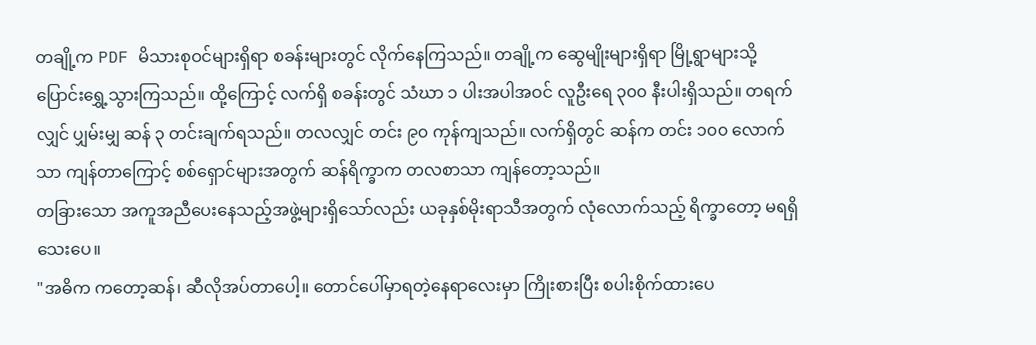တချို့က PDF မိသားစုဝင်များရှိရာ စခန်းများတွင် လိုက်နေကြသည်။ တချို့က ဆွေမျိုးများရှိရာ မြို့ရွာများသို့ ပြောင်းရွှေ့သွားကြသည်။ ထို့ကြောင့် လက်ရှိ စခန်းတွင် သံဃာ ၁ ပါးအပါအဝင် လူဦးရေ ၃၀၀ နီးပါးရှိသည်။ တရက်လျှင် ပျှမ်းမျှ ဆန် ၃ တင်းချက်ရသည်။ တလလျှင် တင်း ၉၀ ကုန်ကျသည်။ လက်ရှိတွင် ဆန်က တင်း ၁၀၀ လောက်သာ ကျန်တာကြောင့် စစ်ရှောင်များအတွက် ဆန်ရိက္ခာက တလစာသာ ကျန်တော့သည်။
တခြားသော အကူအညီပေးနေသည့်အဖွဲ့များရှိသော်လည်း ယခုနှစ်မိုးရာသီအတွက် လုံလောက်သည့် ရိက္ခာတော့ မရရှိသေးပေ။
"အဓိက ကတော့ဆန်၊ ဆီလိုအပ်တာပေါ့။ တောင်ပေါ်မှာရတဲ့နေရာလေးမှာ ကြိုးစားပြီး စပါးစိုက်ထားပေ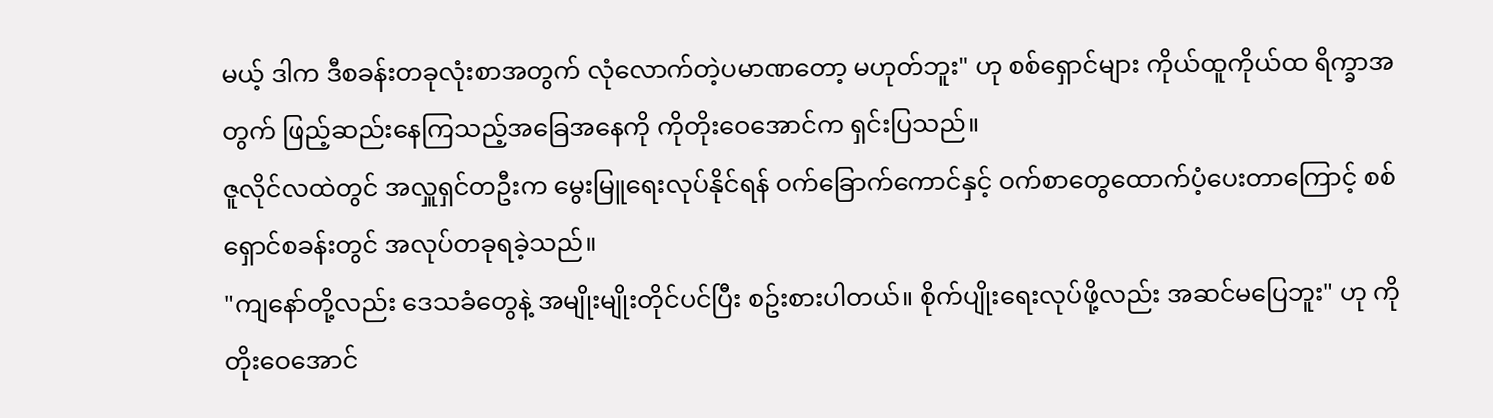မယ့် ဒါက ဒီစခန်းတခုလုံးစာအတွက် လုံလောက်တဲ့ပမာဏတော့ မဟုတ်ဘူး" ဟု စစ်ရှောင်များ ကိုယ်ထူကိုယ်ထ ရိက္ခာအတွက် ဖြည့်ဆည်းနေကြသည့်အခြေအနေကို ကိုတိုးဝေအောင်က ရှင်းပြသည်။
ဇူလိုင်လထဲတွင် အလှူရှင်တဦးက မွေးမြူရေးလုပ်နိုင်ရန် ဝက်ခြောက်ကောင်နှင့် ဝက်စာတွေထောက်ပံ့ပေးတာကြောင့် စစ်ရှောင်စခန်းတွင် အလုပ်တခုရခဲ့သည်။
"ကျနော်တို့လည်း ဒေသခံတွေနဲ့ အမျိုးမျိုးတိုင်ပင်ပြီး စဥ်းစားပါတယ်။ စိုက်ပျိုးရေးလုပ်ဖို့လည်း အဆင်မပြေဘူး" ဟု ကိုတိုးဝေအောင်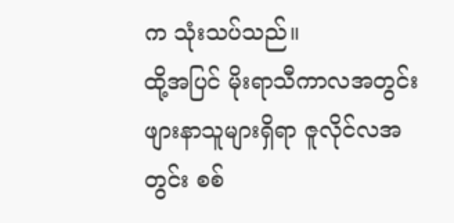က သုံးသပ်သည်။
ထို့အပြင် မိုးရာသီကာလအတွင်း ဖျားနာသူများရှိရာ ဇူလိုင်လအတွင်း စစ်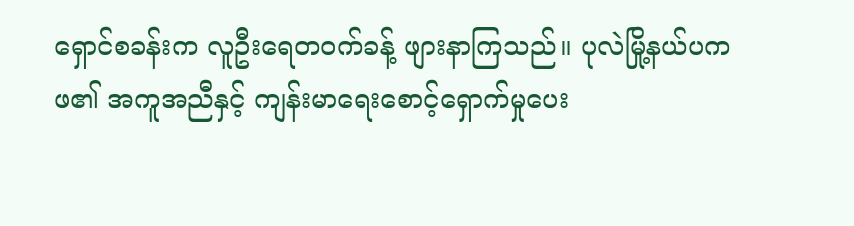ရှောင်စခန်းက လူဦးရေတဝက်ခန့် ဖျားနာကြသည်။ ပုလဲမြို့နယ်ပကဖ၏ အကူအညီနှင့် ကျန်းမာရေးစောင့်ရှောက်မှုပေး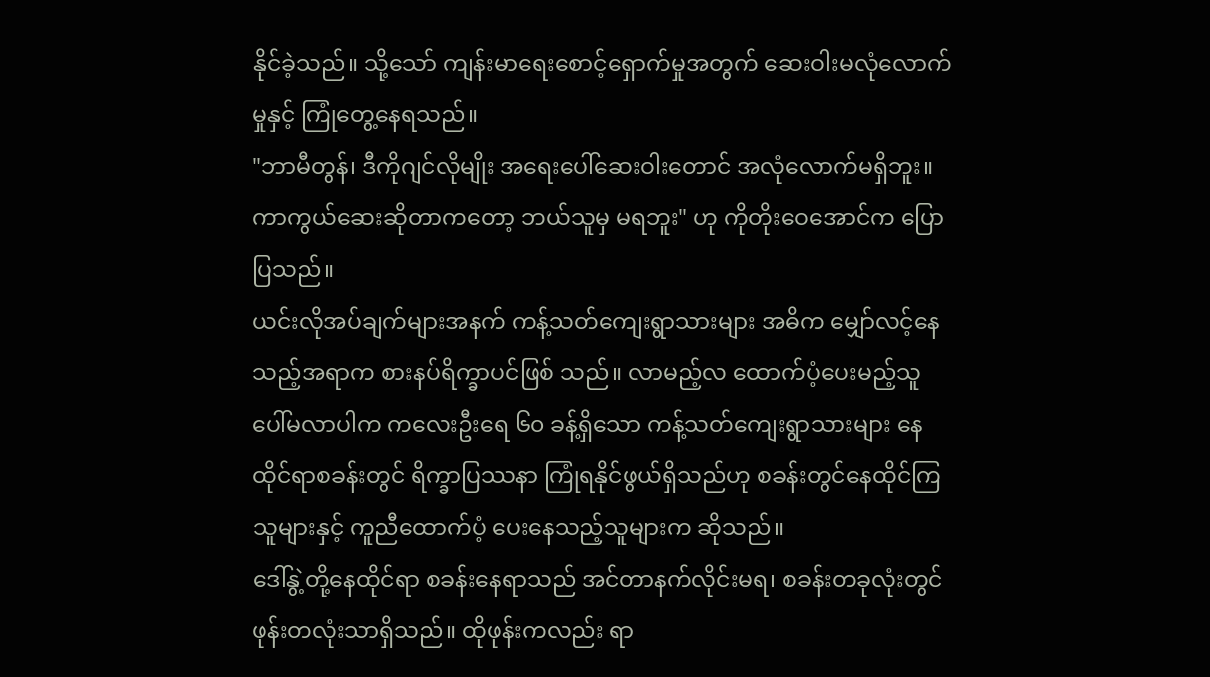နိုင်ခဲ့သည်။ သို့သော် ကျန်းမာရေးစောင့်ရှောက်မှုအတွက် ဆေးဝါးမလုံလောက်မှုနှင့် ကြုံတွေ့နေရသည်။
"ဘာမီတွန်၊ ဒီကိုဂျင်လိုမျိုး အရေးပေါ်ဆေးဝါးတောင် အလုံလောက်မရှိဘူး။ ကာကွယ်ဆေးဆိုတာကတော့ ဘယ်သူမှ မရဘူး" ဟု ကိုတိုးဝေအောင်က ပြောပြသည်။
ယင်းလိုအပ်ချက်များအနက် ကန့်သတ်ကျေးရွာသားများ အဓိက မျှော်လင့်နေသည့်အရာက စားနပ်ရိက္ခာပင်ဖြစ် သည်။ လာမည့်လ ထောက်ပံ့ပေးမည့်သူ ပေါ်မလာပါက ကလေးဦးရေ ၆၀ ခန့်ရှိသော ကန့်သတ်ကျေးရွာသားများ နေထိုင်ရာစခန်းတွင် ရိက္ခာပြဿနာ ကြုံရနိုင်ဖွယ်ရှိသည်ဟု စခန်းတွင်နေထိုင်ကြသူများနှင့် ကူညီထောက်ပံ့ ပေးနေသည့်သူများက ဆိုသည်။
ဒေါ်နွဲ့တို့နေထိုင်ရာ စခန်းနေရာသည် အင်တာနက်လိုင်းမရ၊ စခန်းတခုလုံးတွင် ဖုန်းတလုံးသာရှိသည်။ ထိုဖုန်းကလည်း ရာ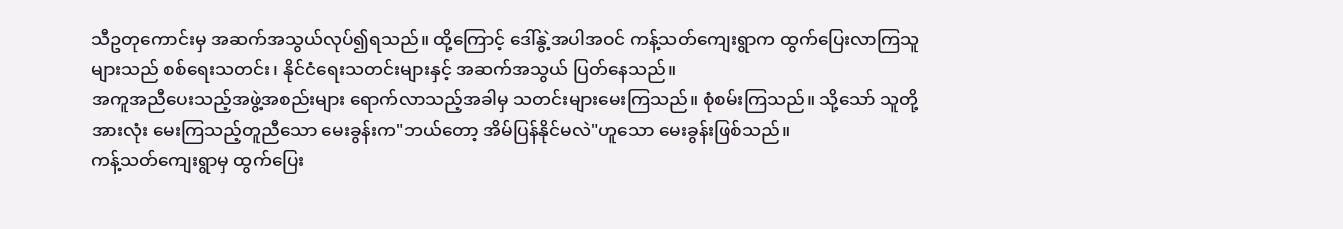သီဥတုကောင်းမှ အဆက်အသွယ်လုပ်၍ရသည်။ ထို့ကြောင့် ဒေါ်နွဲ့အပါအဝင် ကန့်သတ်ကျေးရွာက ထွက်ပြေးလာကြသူများသည် စစ်ရေးသတင်း၊ နိုင်ငံရေးသတင်းများနှင့် အဆက်အသွယ် ပြတ်နေသည်။
အကူအညီပေးသည့်အဖွဲ့အစည်းများ ရောက်လာသည့်အခါမှ သတင်းများမေးကြသည်။ စုံစမ်းကြသည်။ သို့သော် သူတို့အားလုံး မေးကြသည့်တူညီသော မေးခွန်းက"ဘယ်တော့ အိမ်ပြန်နိုင်မလဲ"ဟူသော မေးခွန်းဖြစ်သည်။
ကန့်သတ်ကျေးရွာမှ ထွက်ပြေး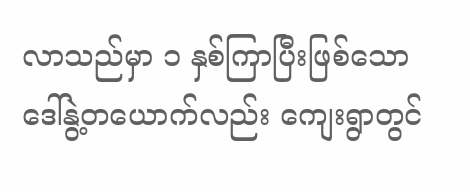လာသည်မှာ ၁ နှစ်ကြာပြီးဖြစ်သော ဒေါ်နွဲ့တယောက်လည်း ကျေးရွာတွင်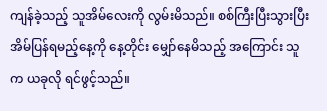ကျန်ခဲ့သည့် သူအိမ်လေးကို လွမ်းမိသည်။ စစ်ကြီးပြီးသွားပြီး အိမ်ပြန်ရမည့်နေ့ကို နေ့တိုင်း မျှော်နေမိသည့် အကြောင်း သူက ယခုလို ရင်ဖွင့်သည်။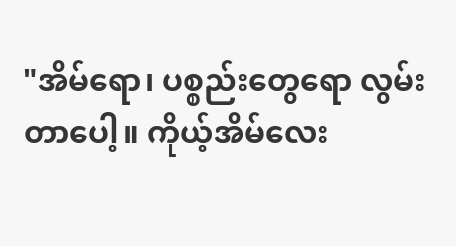"အိမ်ရော၊ ပစ္စည်းတွေရော လွမ်းတာပေါ့။ ကိုယ့်အိမ်လေး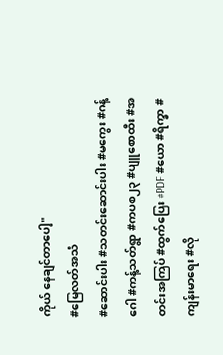ကိုယ် နေချင်တာပေါ့"
#မြေလတ်အသံ
#ဆောင်းပါး #သတင်းဆောင်းပါး #မကွေး #ဂန့်ဂေါ #ကန့်သတ်ရွာ #ကပစ၂၃ #ပျူစောထီး #အတင်းအကြပ် #ထွက်ပြေး #PDF #ယော #ရိက္ခာ #ကျန်းမာရေး #လို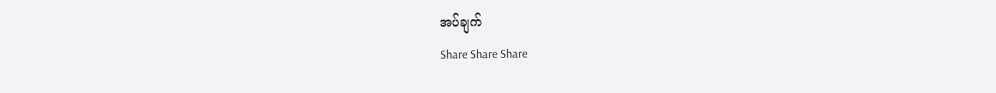အပ်ချက်
Share Share Share